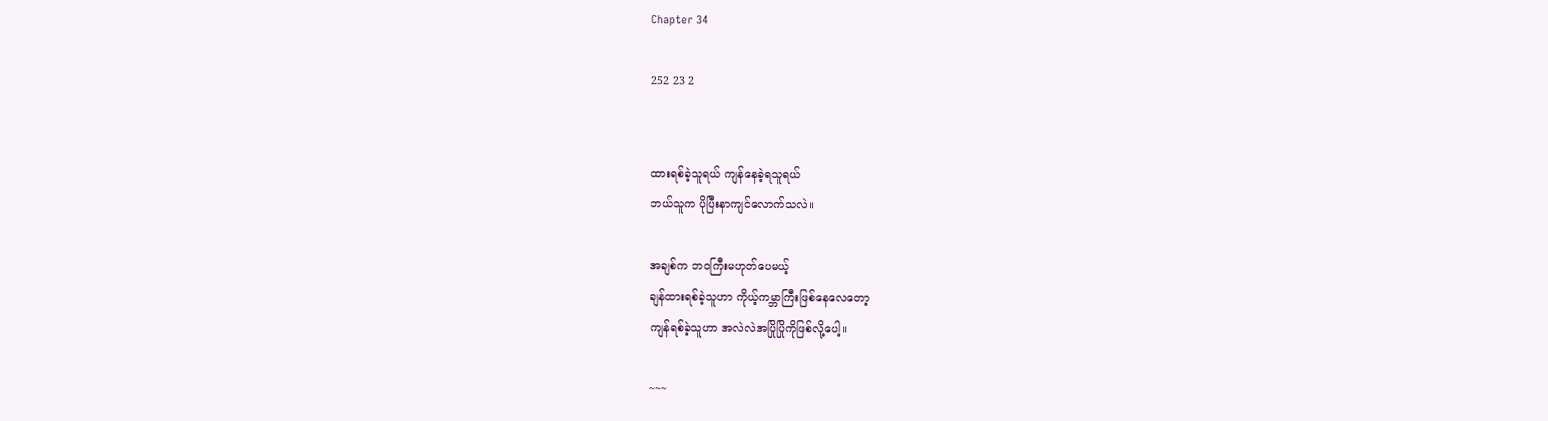Chapter 34

252 23 2


ထားရစ်ခဲ့သူရယ် ကျန်နေခဲ့ရသူရယ်
ဘယ်သူက ပိုပြီးနာကျင်လောက်သလဲ။

အချစ်က ဘဝကြီးမဟုတ်ပေမယ့်
ချန်ထားရစ်ခဲ့သူဟာ ကိုယ့်ကမ္ဘာကြီးဖြစ်နေလေတော့
ကျန်ရစ်ခဲ့သူဟာ အလဲလဲအပြိုပြိုကိုဖြစ်လို့ပေါ့။

~~~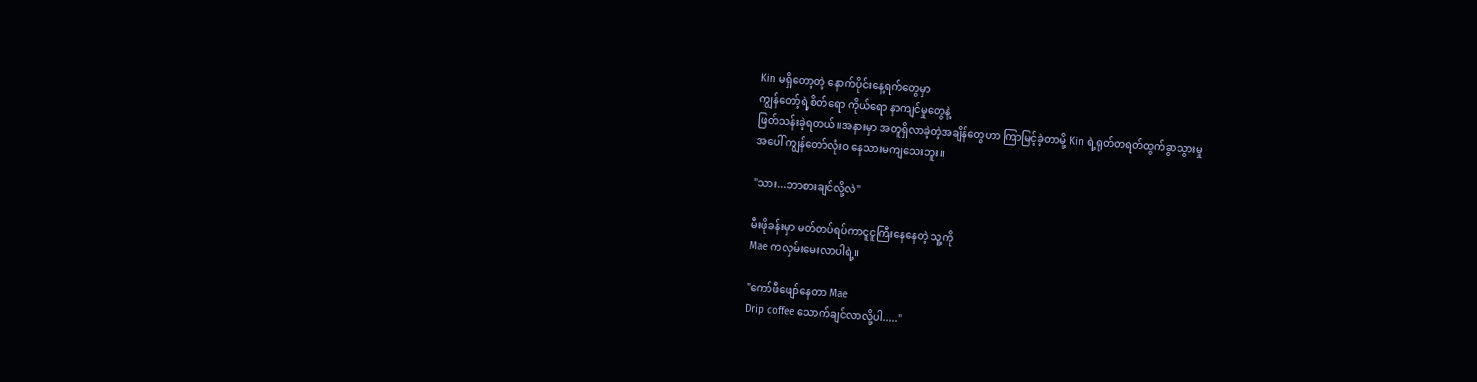Kin မရှိတော့တဲ့ နောက်ပိုင်းနေ့ရက်တွေမှာ
ကျွန်တော့်ရဲ့စိတ်ရော ကိုယ်ရော နာကျင်မှုတွေနဲ့
ဖြတ်သန်းခဲ့ရတယ်။အနားမှာ အတူရှိလာခဲ့တဲ့အချိန်တွေဟာ ကြာမြင့်ခဲ့တာမို့ Kin ရဲ့ရုတ်တရတ်ထွက်ခွာသွားမှု
အပေါ် ကျွန်တော်လုံးဝ နေသားမကျသေးဘူး။

"သား...ဘာစားချင်လို့လဲ"

မီးဖိုခန်းမှာ မတ်တပ်ရပ်ကာငူငူကြီးနေနေတဲ့ သူ့ကို
Mae ကလှမ်းမေးလာပါရဲ့။

"ကော်ဖီဖျော်နေတာ Mae
Drip coffee သောက်ချင်လာလို့ပါ....."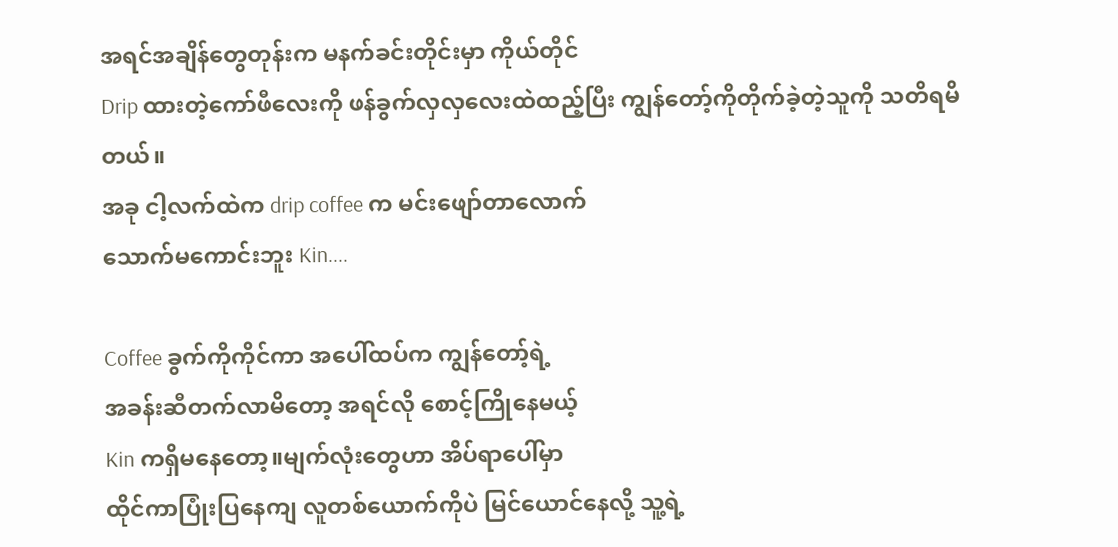အရင်အချိန်တွေတုန်းက မနက်ခင်းတိုင်းမှာ ကိုယ်တိုင်
Drip ထားတဲ့ကော်ဖီလေးကို ဖန်ခွက်လှလှလေးထဲထည့်ပြီး ကျွန်တော့်ကိုတိုက်ခဲ့တဲ့သူကို သတိရမိတယ်။
အခု ငါ့လက်ထဲက drip coffee က မင်းဖျော်တာလောက်
သောက်မကောင်းဘူး Kin....

Coffee ခွက်ကိုကိုင်ကာ အပေါ်ထပ်က ကျွန်တော့်ရဲ့
အခန်းဆီတက်လာမိတော့ အရင်လို စောင့်ကြိုနေမယ့်
Kin ကရှိမနေတော့။မျက်လုံးတွေဟာ အိပ်ရာပေါ်မှာ
ထိုင်ကာပြုံးပြနေကျ လူတစ်ယောက်ကိုပဲ မြင်ယောင်နေလို့ သူ့ရဲ့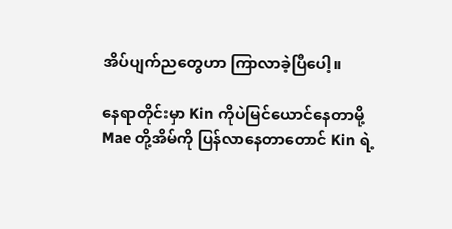အိပ်ပျက်ညတွေဟာ ကြာလာခဲ့ပြီပေါ့။

နေရာတိုင်းမှာ Kin ကိုပဲမြင်ယောင်နေတာမို့
Mae တို့အိမ်ကို ပြန်လာနေတာတောင် Kin ရဲ့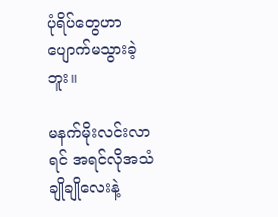ပုံရိပ်တွေဟာ ပျောက်မသွားခဲ့ဘူး။

မနက်မိုးလင်းလာရင် အရင်လိုအသံချိုချိုလေးနဲ့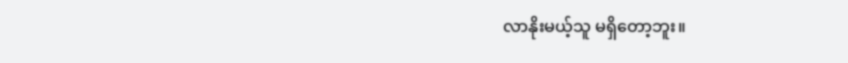လာနိုးမယ့်သူ မရှိတော့ဘူး။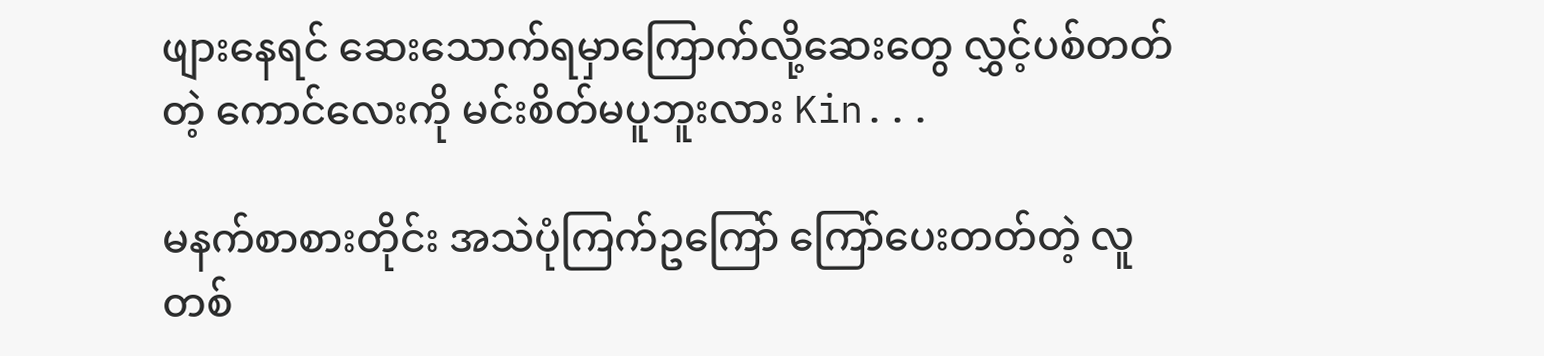ဖျားနေရင် ဆေးသောက်ရမှာကြောက်လို့ဆေးတွေ လွှင့်ပစ်တတ်တဲ့ ကောင်လေးကို မင်းစိတ်မပူဘူးလား Kin...

မနက်စာစားတိုင်း အသဲပုံကြက်ဥကြော် ကြော်ပေးတတ်တဲ့ လူတစ်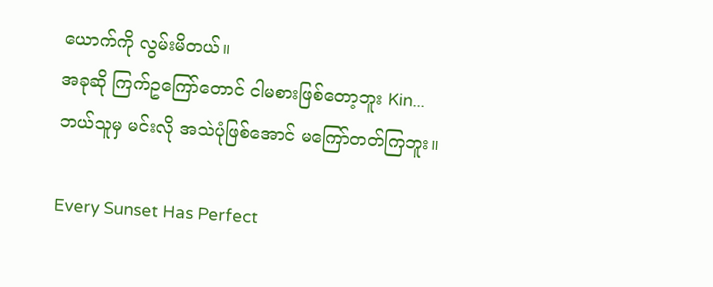ယောက်ကို လွမ်းမိတယ်။
အခုဆို ကြက်ဥကြော်တောင် ငါမစားဖြစ်တော့ဘူး Kin...
ဘယ်သူမှ မင်းလို အသဲပုံဖြစ်အောင် မကြော်တတ်ကြဘူး။

Every Sunset Has Perfect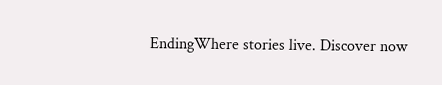EndingWhere stories live. Discover now